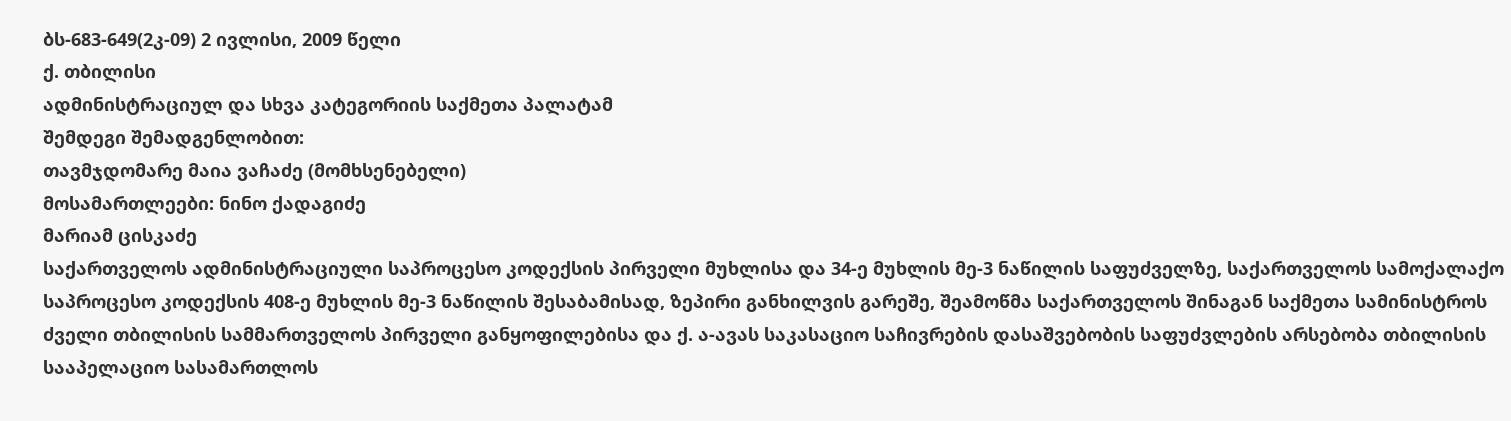ბს-683-649(2კ-09) 2 ივლისი, 2009 წელი
ქ. თბილისი
ადმინისტრაციულ და სხვა კატეგორიის საქმეთა პალატამ
შემდეგი შემადგენლობით:
თავმჯდომარე მაია ვაჩაძე (მომხსენებელი)
მოსამართლეები: ნინო ქადაგიძე
მარიამ ცისკაძე
საქართველოს ადმინისტრაციული საპროცესო კოდექსის პირველი მუხლისა და 34-ე მუხლის მე-3 ნაწილის საფუძველზე, საქართველოს სამოქალაქო საპროცესო კოდექსის 408-ე მუხლის მე-3 ნაწილის შესაბამისად, ზეპირი განხილვის გარეშე, შეამოწმა საქართველოს შინაგან საქმეთა სამინისტროს ძველი თბილისის სამმართველოს პირველი განყოფილებისა და ქ. ა-ავას საკასაციო საჩივრების დასაშვებობის საფუძვლების არსებობა თბილისის სააპელაციო სასამართლოს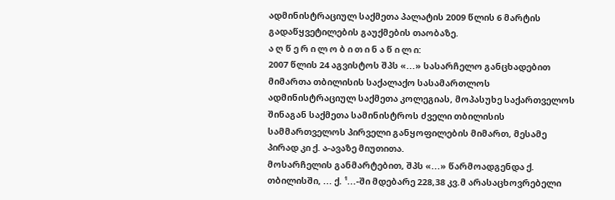ადმინისტრაციულ საქმეთა პალატის 2009 წლის 6 მარტის გადაწყვეტილების გაუქმების თაობაზე.
ა ღ წ ე რ ი ლ ო ბ ი თ ი ნ ა წ ი ლ ი:
2007 წლის 24 აგვისტოს შპს «...» სასარჩელო განცხადებით მიმართა თბილისის საქალაქო სასამართლოს ადმინისტრაციულ საქმეთა კოლეგიას, მოპასუხე საქართველოს შინაგან საქმეთა სამინისტროს ძველი თბილისის სამმართველოს პირველი განყოფილების მიმართ, მესამე პირად კი ქ. ა-ავაზე მიუთითა.
მოსარჩელის განმარტებით, შპს «...» წარმოადგენდა ქ. თბილისში, ... ქ. ¹...-ში მდებარე 228,38 კვ.მ არასაცხოვრებელი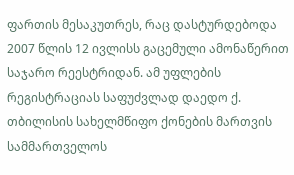ფართის მესაკუთრეს, რაც დასტურდებოდა 2007 წლის 12 ივლისს გაცემული ამონაწერით საჯარო რეესტრიდან. ამ უფლების რეგისტრაციას საფუძვლად დაედო ქ. თბილისის სახელმწიფო ქონების მართვის სამმართველოს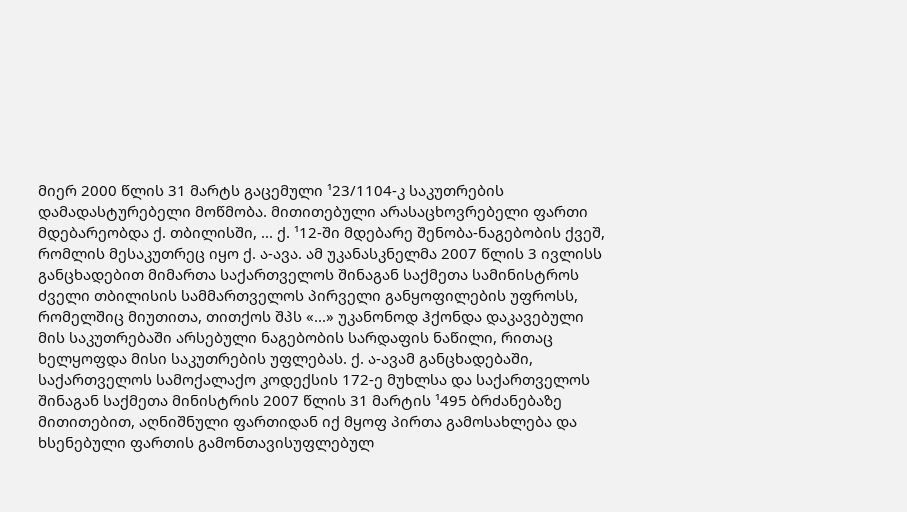მიერ 2000 წლის 31 მარტს გაცემული ¹23/1104-კ საკუთრების დამადასტურებელი მოწმობა. მითითებული არასაცხოვრებელი ფართი მდებარეობდა ქ. თბილისში, ... ქ. ¹12-ში მდებარე შენობა-ნაგებობის ქვეშ, რომლის მესაკუთრეც იყო ქ. ა-ავა. ამ უკანასკნელმა 2007 წლის 3 ივლისს განცხადებით მიმართა საქართველოს შინაგან საქმეთა სამინისტროს ძველი თბილისის სამმართველოს პირველი განყოფილების უფროსს, რომელშიც მიუთითა, თითქოს შპს «...» უკანონოდ ჰქონდა დაკავებული მის საკუთრებაში არსებული ნაგებობის სარდაფის ნაწილი, რითაც ხელყოფდა მისი საკუთრების უფლებას. ქ. ა-ავამ განცხადებაში, საქართველოს სამოქალაქო კოდექსის 172-ე მუხლსა და საქართველოს შინაგან საქმეთა მინისტრის 2007 წლის 31 მარტის ¹495 ბრძანებაზე მითითებით, აღნიშნული ფართიდან იქ მყოფ პირთა გამოსახლება და ხსენებული ფართის გამონთავისუფლებულ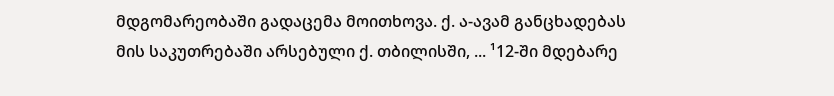მდგომარეობაში გადაცემა მოითხოვა. ქ. ა-ავამ განცხადებას მის საკუთრებაში არსებული ქ. თბილისში, ... ¹12-ში მდებარე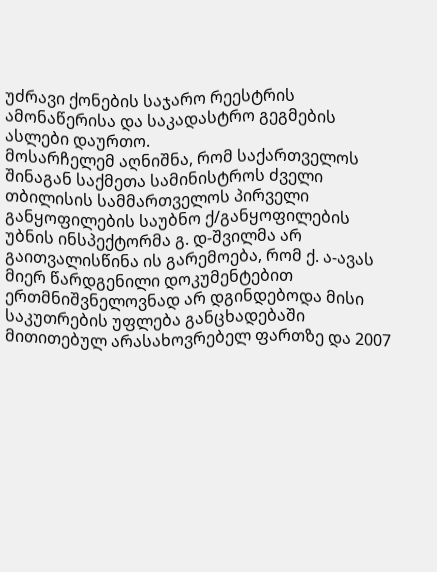უძრავი ქონების საჯარო რეესტრის ამონაწერისა და საკადასტრო გეგმების ასლები დაურთო.
მოსარჩელემ აღნიშნა, რომ საქართველოს შინაგან საქმეთა სამინისტროს ძველი თბილისის სამმართველოს პირველი განყოფილების საუბნო ქ/განყოფილების უბნის ინსპექტორმა გ. დ-შვილმა არ გაითვალისწინა ის გარემოება, რომ ქ. ა-ავას მიერ წარდგენილი დოკუმენტებით ერთმნიშვნელოვნად არ დგინდებოდა მისი საკუთრების უფლება განცხადებაში მითითებულ არასახოვრებელ ფართზე და 2007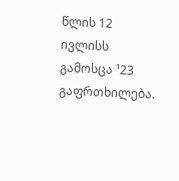წლის 12 ივლისს გამოსცა ¹23 გაფრთხილება.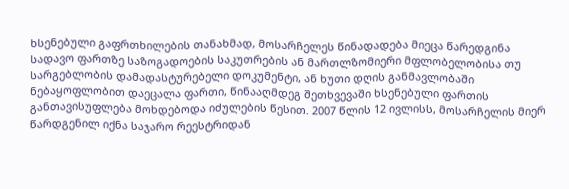ხსენებული გაფრთხილების თანახმად, მოსარჩელეს წინადადება მიეცა წარედგინა სადავო ფართზე საზოგადოების საკუთრების ან მართლზომიერი მფლობელობისა თუ სარგებლობის დამადასტურებელი დოკუმენტი, ან ხუთი დღის განმავლობაში ნებაყოფლობით დაეცალა ფართი, წინააღმდეგ შეთხვევაში ხსენებული ფართის განთავისუფლება მოხდებოდა იძულების წესით. 2007 წლის 12 ივლისს, მოსარჩელის მიერ წარდგენილ იქნა საჯარო რეესტრიდან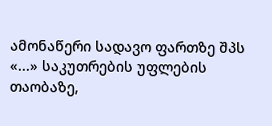ამონაწერი სადავო ფართზე შპს «...» საკუთრების უფლების თაობაზე,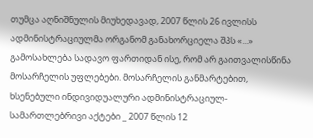თუმცა აღნიშნულის მიუხედავად, 2007 წლის 26 ივლისს ადმინისტრაციულმა ორგანომ განახორციელა შპს «...» გამოსახლება სადავო ფართიდან ისე, რომ არ გაითვალისწინა მოსარჩელის უფლებები. მოსარჩელის განმარტებით, ხსენებული ინდივიდუალური ადმინისტრაციულ-სამართლებრივი აქტები _ 2007 წლის 12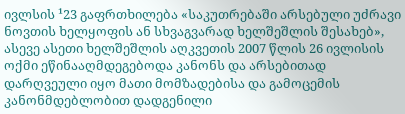ივლსის ¹23 გაფრთხილება «საკუთრებაში არსებული უძრავი ნოვთის ხელყოფის ან სხვაგვარად ხელშეშლის შესახებ», ასევე ასეთი ხელშეშლის აღკვეთის 2007 წლის 26 ივლისის ოქმი ეწინააღმდეგებოდა კანონს და არსებითად დარღვეული იყო მათი მომზადებისა და გამოცემის კანონმდებლობით დადგენილი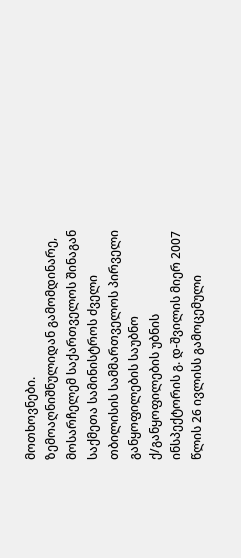მოთხოვნები.
ზემოაღნიშნულიდან გამომდინარე, მოსარჩელემ საქართველოს შინაგან საქმეთა სამინისტროს ძველი თბილისის სამმართველოს პირველი განყოფილების საუბნო ქ/განყოფილების უბნის ინსპექტორის გ. დ-შვილის მიერ 2007 წლის 26 ივლისს გამოცემული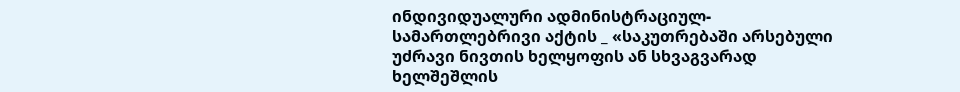ინდივიდუალური ადმინისტრაციულ-სამართლებრივი აქტის _ «საკუთრებაში არსებული უძრავი ნივთის ხელყოფის ან სხვაგვარად ხელშეშლის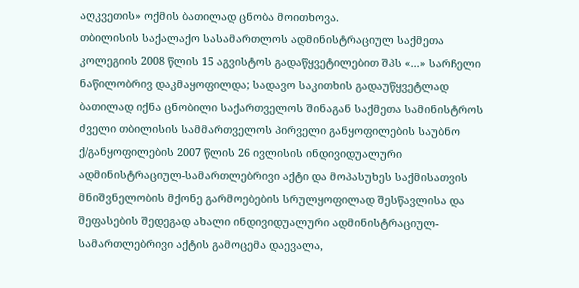აღკვეთის» ოქმის ბათილად ცნობა მოითხოვა.
თბილისის საქალაქო სასამართლოს ადმინისტრაციულ საქმეთა კოლეგიის 2008 წლის 15 აგვისტოს გადაწყვეტილებით შპს «...» სარჩელი ნაწილობრივ დაკმაყოფილდა; სადავო საკითხის გადაუწყვეტლად ბათილად იქნა ცნობილი საქართველოს შინაგან საქმეთა სამინისტროს ძველი თბილისის სამმართველოს პირველი განყოფილების საუბნო ქ/განყოფილების 2007 წლის 26 ივლისის ინდივიდუალური ადმინისტრაციულ-სამართლებრივი აქტი და მოპასუხეს საქმისათვის მნიშვნელობის მქონე გარმოებების სრულყოფილად შესწავლისა და შეფასების შედეგად ახალი ინდივიდუალური ადმინისტრაციულ-სამართლებრივი აქტის გამოცემა დაევალა,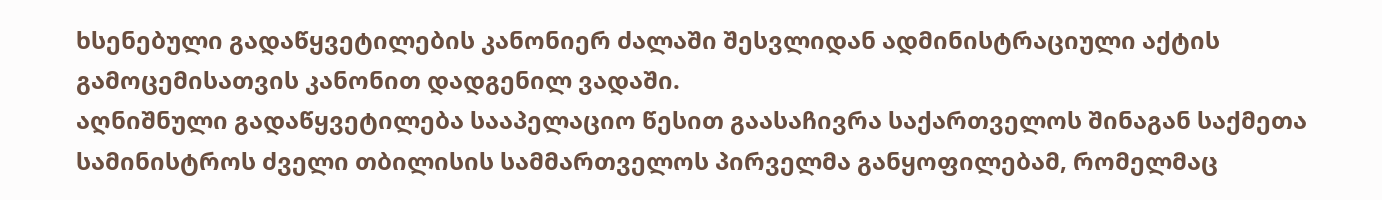ხსენებული გადაწყვეტილების კანონიერ ძალაში შესვლიდან ადმინისტრაციული აქტის გამოცემისათვის კანონით დადგენილ ვადაში.
აღნიშნული გადაწყვეტილება სააპელაციო წესით გაასაჩივრა საქართველოს შინაგან საქმეთა სამინისტროს ძველი თბილისის სამმართველოს პირველმა განყოფილებამ, რომელმაც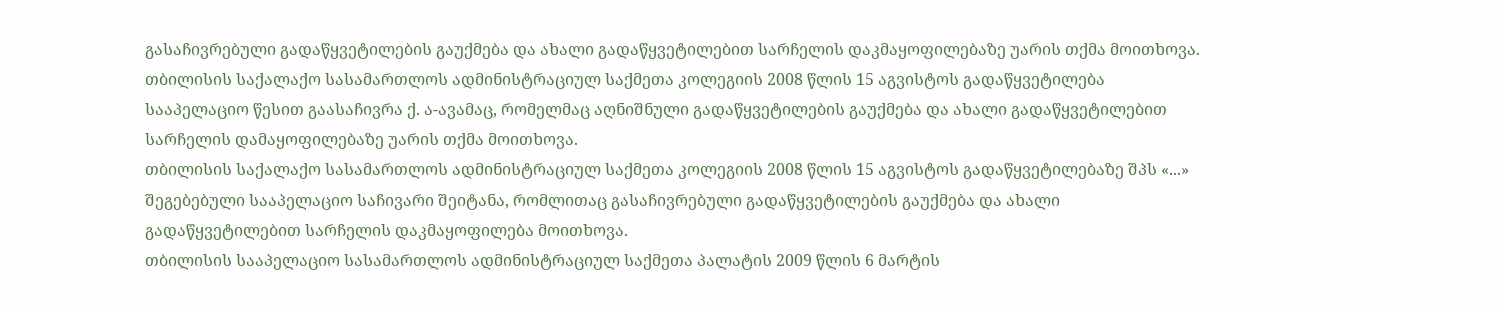გასაჩივრებული გადაწყვეტილების გაუქმება და ახალი გადაწყვეტილებით სარჩელის დაკმაყოფილებაზე უარის თქმა მოითხოვა.
თბილისის საქალაქო სასამართლოს ადმინისტრაციულ საქმეთა კოლეგიის 2008 წლის 15 აგვისტოს გადაწყვეტილება სააპელაციო წესით გაასაჩივრა ქ. ა-ავამაც, რომელმაც აღნიშნული გადაწყვეტილების გაუქმება და ახალი გადაწყვეტილებით სარჩელის დამაყოფილებაზე უარის თქმა მოითხოვა.
თბილისის საქალაქო სასამართლოს ადმინისტრაციულ საქმეთა კოლეგიის 2008 წლის 15 აგვისტოს გადაწყვეტილებაზე შპს «...» შეგებებული სააპელაციო საჩივარი შეიტანა, რომლითაც გასაჩივრებული გადაწყვეტილების გაუქმება და ახალი გადაწყვეტილებით სარჩელის დაკმაყოფილება მოითხოვა.
თბილისის სააპელაციო სასამართლოს ადმინისტრაციულ საქმეთა პალატის 2009 წლის 6 მარტის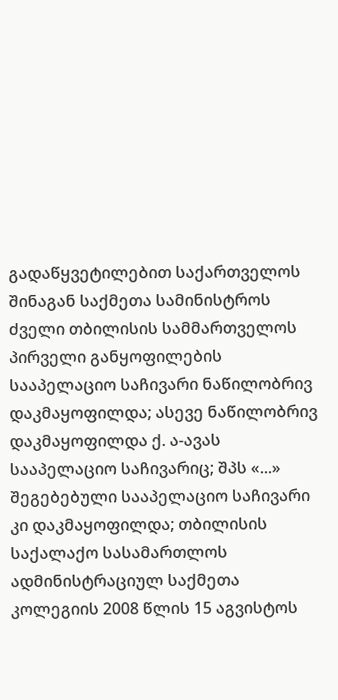გადაწყვეტილებით საქართველოს შინაგან საქმეთა სამინისტროს ძველი თბილისის სამმართველოს პირველი განყოფილების სააპელაციო საჩივარი ნაწილობრივ დაკმაყოფილდა; ასევე ნაწილობრივ დაკმაყოფილდა ქ. ა-ავას სააპელაციო საჩივარიც; შპს «...» შეგებებული სააპელაციო საჩივარი კი დაკმაყოფილდა; თბილისის საქალაქო სასამართლოს ადმინისტრაციულ საქმეთა კოლეგიის 2008 წლის 15 აგვისტოს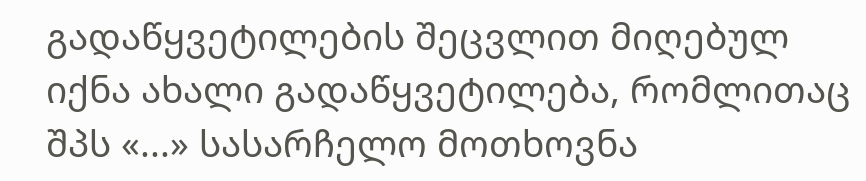გადაწყვეტილების შეცვლით მიღებულ იქნა ახალი გადაწყვეტილება, რომლითაც შპს «...» სასარჩელო მოთხოვნა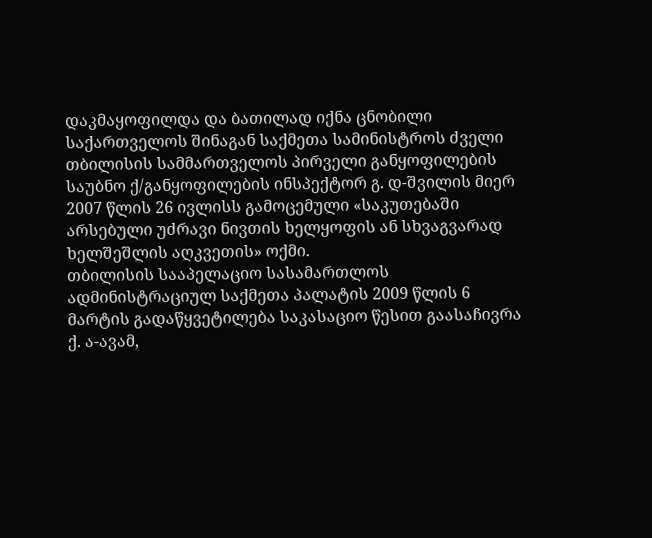დაკმაყოფილდა და ბათილად იქნა ცნობილი საქართველოს შინაგან საქმეთა სამინისტროს ძველი თბილისის სამმართველოს პირველი განყოფილების საუბნო ქ/განყოფილების ინსპექტორ გ. დ-შვილის მიერ 2007 წლის 26 ივლისს გამოცემული «საკუთებაში არსებული უძრავი ნივთის ხელყოფის ან სხვაგვარად ხელშეშლის აღკვეთის» ოქმი.
თბილისის სააპელაციო სასამართლოს ადმინისტრაციულ საქმეთა პალატის 2009 წლის 6 მარტის გადაწყვეტილება საკასაციო წესით გაასაჩივრა ქ. ა-ავამ,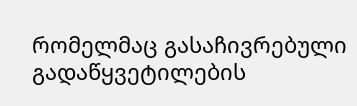რომელმაც გასაჩივრებული გადაწყვეტილების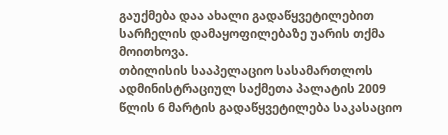გაუქმება დაა ახალი გადაწყვეტილებით სარჩელის დამაყოფილებაზე უარის თქმა მოითხოვა.
თბილისის სააპელაციო სასამართლოს ადმინისტრაციულ საქმეთა პალატის 2009 წლის 6 მარტის გადაწყვეტილება საკასაციო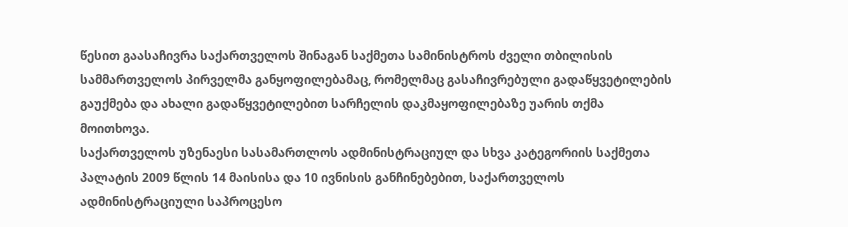წესით გაასაჩივრა საქართველოს შინაგან საქმეთა სამინისტროს ძველი თბილისის სამმართველოს პირველმა განყოფილებამაც, რომელმაც გასაჩივრებული გადაწყვეტილების გაუქმება და ახალი გადაწყვეტილებით სარჩელის დაკმაყოფილებაზე უარის თქმა მოითხოვა.
საქართველოს უზენაესი სასამართლოს ადმინისტრაციულ და სხვა კატეგორიის საქმეთა პალატის 2009 წლის 14 მაისისა და 10 ივნისის განჩინებებით, საქართველოს ადმინისტრაციული საპროცესო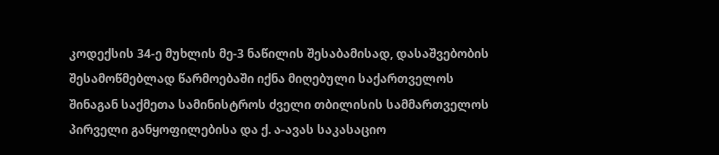კოდექსის 34-ე მუხლის მე-3 ნაწილის შესაბამისად, დასაშვებობის შესამოწმებლად წარმოებაში იქნა მიღებული საქართველოს შინაგან საქმეთა სამინისტროს ძველი თბილისის სამმართველოს პირველი განყოფილებისა და ქ. ა-ავას საკასაციო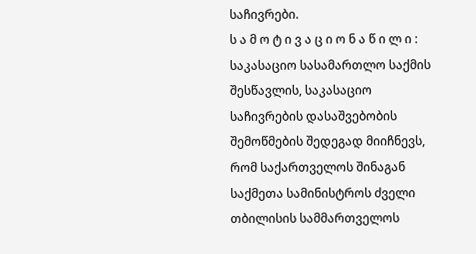საჩივრები.
ს ა მ ო ტ ი ვ ა ც ი ო ნ ა წ ი ლ ი :
საკასაციო სასამართლო საქმის შესწავლის, საკასაციო საჩივრების დასაშვებობის შემოწმების შედეგად მიიჩნევს, რომ საქართველოს შინაგან საქმეთა სამინისტროს ძველი თბილისის სამმართველოს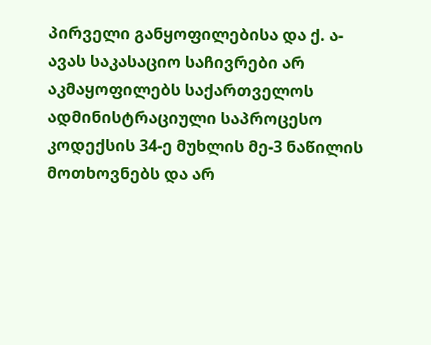პირველი განყოფილებისა და ქ. ა-ავას საკასაციო საჩივრები არ აკმაყოფილებს საქართველოს ადმინისტრაციული საპროცესო კოდექსის 34-ე მუხლის მე-3 ნაწილის მოთხოვნებს და არ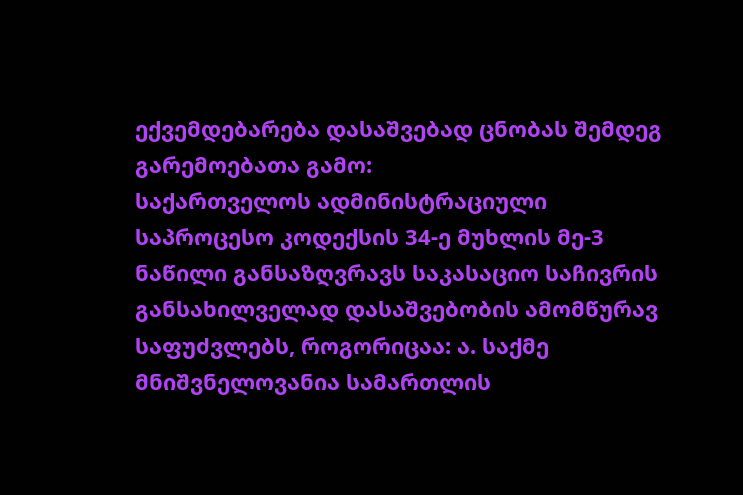ექვემდებარება დასაშვებად ცნობას შემდეგ გარემოებათა გამო:
საქართველოს ადმინისტრაციული საპროცესო კოდექსის 34-ე მუხლის მე-3 ნაწილი განსაზღვრავს საკასაციო საჩივრის განსახილველად დასაშვებობის ამომწურავ საფუძვლებს, როგორიცაა: ა. საქმე მნიშვნელოვანია სამართლის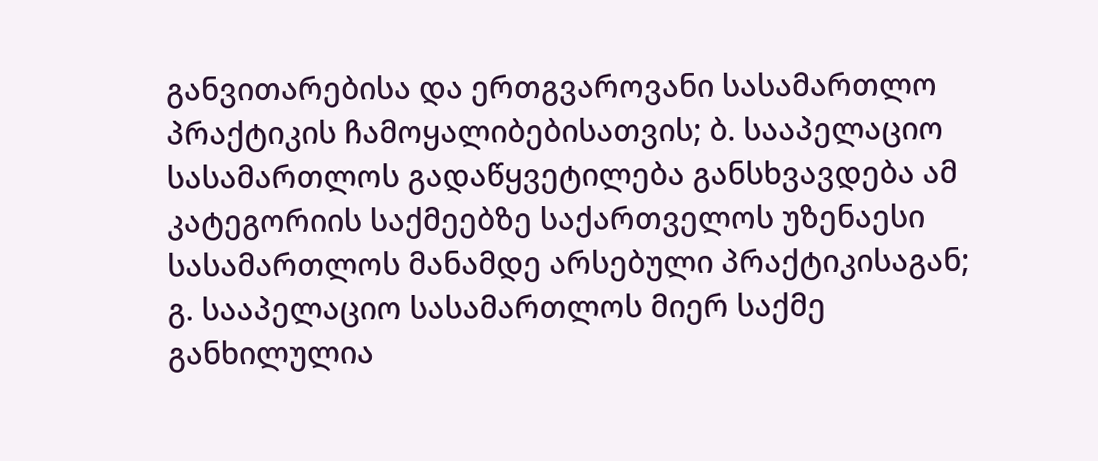განვითარებისა და ერთგვაროვანი სასამართლო პრაქტიკის ჩამოყალიბებისათვის; ბ. სააპელაციო სასამართლოს გადაწყვეტილება განსხვავდება ამ კატეგორიის საქმეებზე საქართველოს უზენაესი სასამართლოს მანამდე არსებული პრაქტიკისაგან; გ. სააპელაციო სასამართლოს მიერ საქმე განხილულია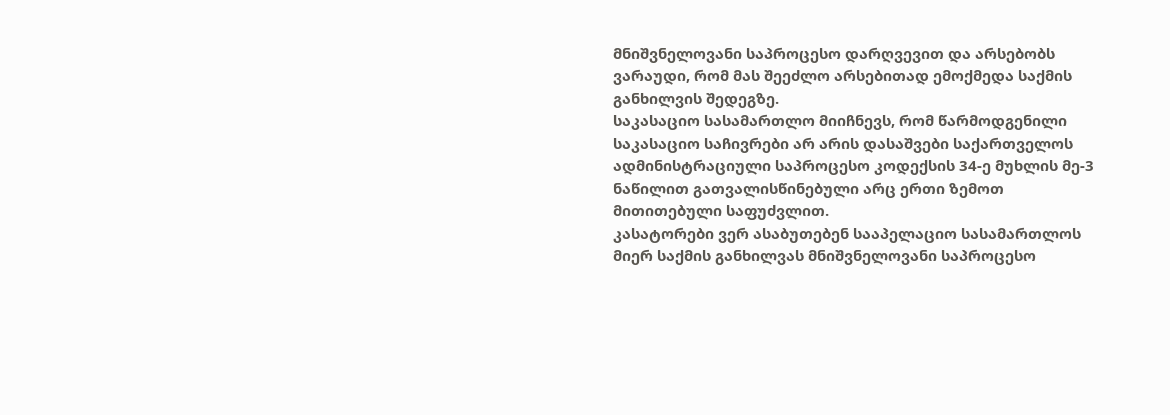მნიშვნელოვანი საპროცესო დარღვევით და არსებობს ვარაუდი, რომ მას შეეძლო არსებითად ემოქმედა საქმის განხილვის შედეგზე.
საკასაციო სასამართლო მიიჩნევს, რომ წარმოდგენილი საკასაციო საჩივრები არ არის დასაშვები საქართველოს ადმინისტრაციული საპროცესო კოდექსის 34-ე მუხლის მე-3 ნაწილით გათვალისწინებული არც ერთი ზემოთ მითითებული საფუძვლით.
კასატორები ვერ ასაბუთებენ სააპელაციო სასამართლოს მიერ საქმის განხილვას მნიშვნელოვანი საპროცესო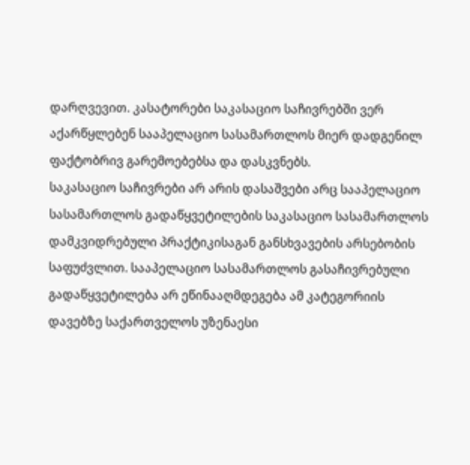დარღვევით. კასატორები საკასაციო საჩივრებში ვერ აქარწყლებენ სააპელაციო სასამართლოს მიერ დადგენილ ფაქტობრივ გარემოებებსა და დასკვნებს.
საკასაციო საჩივრები არ არის დასაშვები არც სააპელაციო სასამართლოს გადაწყვეტილების საკასაციო სასამართლოს დამკვიდრებული პრაქტიკისაგან განსხვავების არსებობის საფუძვლით. სააპელაციო სასამართლოს გასაჩივრებული გადაწყვეტილება არ ეწინააღმდეგება ამ კატეგორიის დავებზე საქართველოს უზენაესი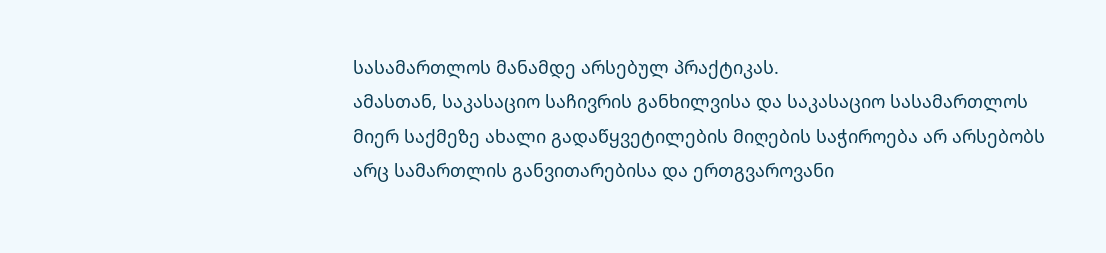სასამართლოს მანამდე არსებულ პრაქტიკას.
ამასთან, საკასაციო საჩივრის განხილვისა და საკასაციო სასამართლოს მიერ საქმეზე ახალი გადაწყვეტილების მიღების საჭიროება არ არსებობს არც სამართლის განვითარებისა და ერთგვაროვანი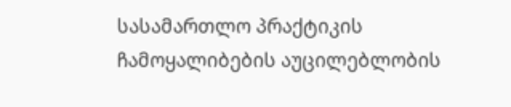სასამართლო პრაქტიკის ჩამოყალიბების აუცილებლობის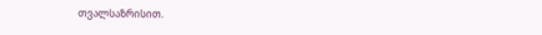თვალსაზრისით.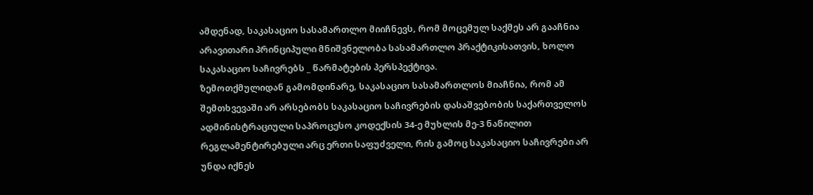ამდენად, საკასაციო სასამართლო მიიჩნევს, რომ მოცემულ საქმეს არ გააჩნია არავითარი პრინციპული მნიშვნელობა სასამართლო პრაქტიკისათვის, ხოლო საკასაციო საჩივრებს _ წარმატების პერსპექტივა.
ზემოთქმულიდან გამომდინარე, საკასაციო სასამართლოს მიაჩნია, რომ ამ შემთხვევაში არ არსებობს საკასაციო საჩივრების დასაშვებობის საქართველოს ადმინისტრაციული საპროცესო კოდექსის 34-ე მუხლის მე-3 ნაწილით რეგლამენტირებული არც ერთი საფუძველი, რის გამოც საკასაციო საჩივრები არ უნდა იქნეს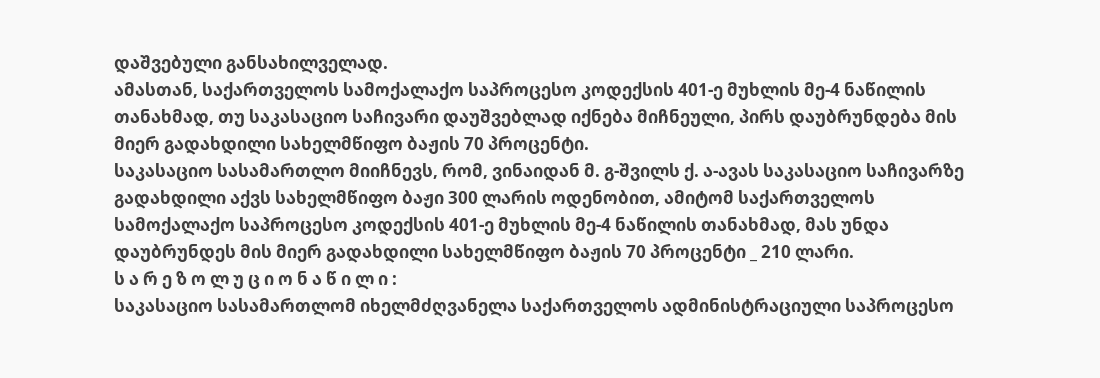დაშვებული განსახილველად.
ამასთან, საქართველოს სამოქალაქო საპროცესო კოდექსის 401-ე მუხლის მე-4 ნაწილის თანახმად, თუ საკასაციო საჩივარი დაუშვებლად იქნება მიჩნეული, პირს დაუბრუნდება მის მიერ გადახდილი სახელმწიფო ბაჟის 70 პროცენტი.
საკასაციო სასამართლო მიიჩნევს, რომ, ვინაიდან მ. გ-შვილს ქ. ა-ავას საკასაციო საჩივარზე გადახდილი აქვს სახელმწიფო ბაჟი 300 ლარის ოდენობით, ამიტომ საქართველოს სამოქალაქო საპროცესო კოდექსის 401-ე მუხლის მე-4 ნაწილის თანახმად, მას უნდა დაუბრუნდეს მის მიერ გადახდილი სახელმწიფო ბაჟის 70 პროცენტი _ 210 ლარი.
ს ა რ ე ზ ო ლ უ ც ი ო ნ ა წ ი ლ ი :
საკასაციო სასამართლომ იხელმძღვანელა საქართველოს ადმინისტრაციული საპროცესო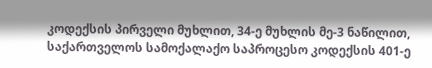კოდექსის პირველი მუხლით, 34-ე მუხლის მე-3 ნაწილით, საქართველოს სამოქალაქო საპროცესო კოდექსის 401-ე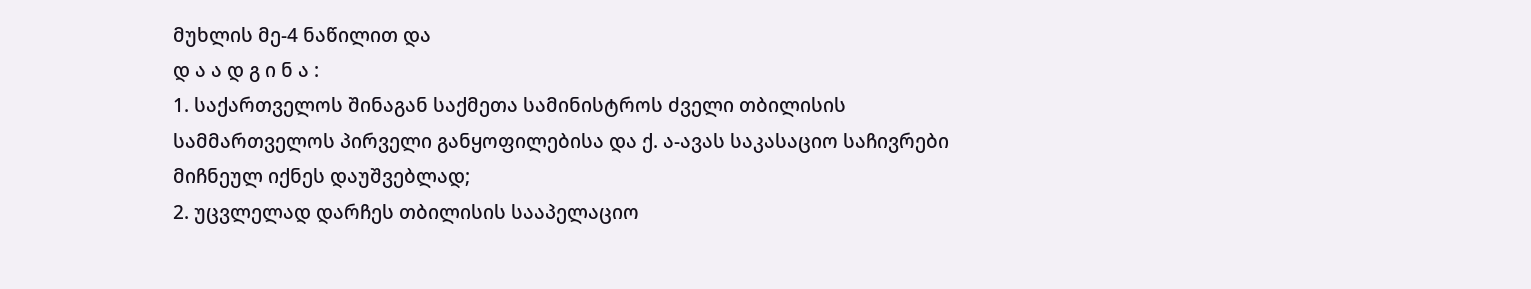მუხლის მე-4 ნაწილით და
დ ა ა დ გ ი ნ ა :
1. საქართველოს შინაგან საქმეთა სამინისტროს ძველი თბილისის სამმართველოს პირველი განყოფილებისა და ქ. ა-ავას საკასაციო საჩივრები მიჩნეულ იქნეს დაუშვებლად;
2. უცვლელად დარჩეს თბილისის სააპელაციო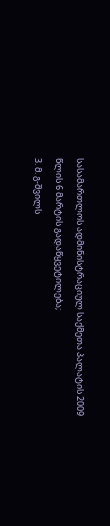სასამართლოს ადმინისტრაციულ საქმეთა პალატის 2009 წლის 6 მარტის გადაწყვეტილება;
3. მ. გ-შვილს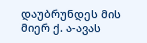დაუბრუნდეს მის მიერ ქ. ა-ავას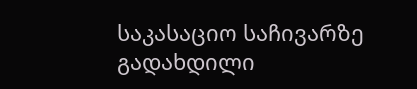საკასაციო საჩივარზე გადახდილი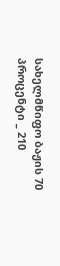სახელმწიფო ბაჟის 70 პროცენტი _ 210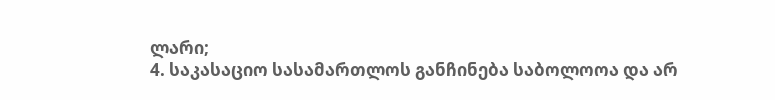ლარი;
4. საკასაციო სასამართლოს განჩინება საბოლოოა და არ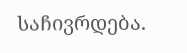საჩივრდება.